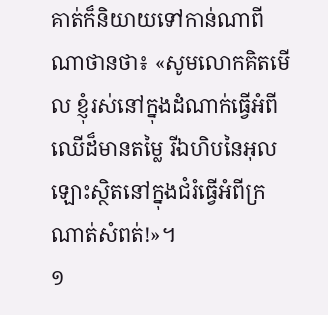គាត់ក៏និយាយទៅកាន់ណាពីណាថានថា៖ «សូមលោកគិតមើល ខ្ញុំរស់នៅក្នុងដំណាក់ធ្វើអំពីឈើដ៏មានតម្លៃ រីឯហិបនៃអុលឡោះស្ថិតនៅក្នុងជំរំធ្វើអំពីក្រណាត់សំពត់!»។
១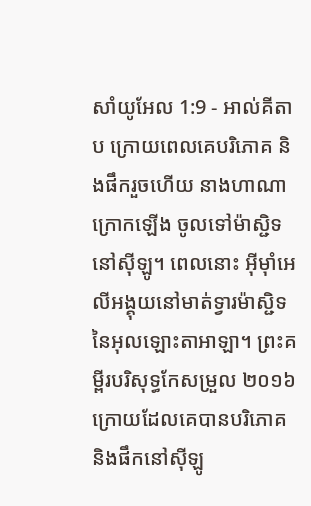សាំយូអែល 1:9 - អាល់គីតាប ក្រោយពេលគេបរិភោគ និងផឹករួចហើយ នាងហាណាក្រោកឡើង ចូលទៅម៉ាស្ជិទនៅស៊ីឡូ។ ពេលនោះ អ៊ីមុាំអេលីអង្គុយនៅមាត់ទ្វារម៉ាស្ជិទនៃអុលឡោះតាអាឡា។ ព្រះគម្ពីរបរិសុទ្ធកែសម្រួល ២០១៦ ក្រោយដែលគេបានបរិភោគ និងផឹកនៅស៊ីឡូ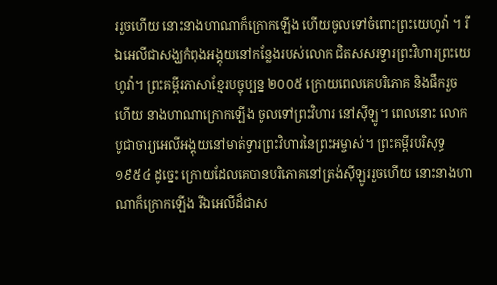ររួចហើយ នោះនាងហាណាក៏ក្រោកឡើង ហើយចូលទៅចំពោះព្រះយេហូវ៉ា ។ រីឯអេលីជាសង្ឃកំពុងអង្គុយនៅកន្លែងរបស់លោក ជិតសសរទ្វារព្រះវិហារព្រះយេហូវ៉ា។ ព្រះគម្ពីរភាសាខ្មែរបច្ចុប្បន្ន ២០០៥ ក្រោយពេលគេបរិភោគ និងផឹករួចហើយ នាងហាណាក្រោកឡើង ចូលទៅព្រះវិហារ នៅស៊ីឡូ។ ពេលនោះ លោកបូជាចារ្យអេលីអង្គុយនៅមាត់ទ្វារព្រះវិហារនៃព្រះអម្ចាស់។ ព្រះគម្ពីរបរិសុទ្ធ ១៩៥៤ ដូច្នេះ ក្រោយដែលគេបានបរិភោគនៅត្រង់ស៊ីឡូររួចហើយ នោះនាងហាណាក៏ក្រោកឡើង រីឯអេលីដ៏ជាស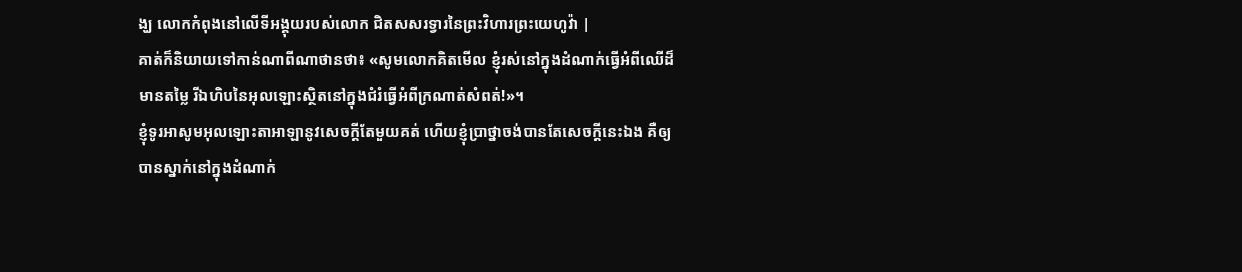ង្ឃ លោកកំពុងនៅលើទីអង្គុយរបស់លោក ជិតសសរទ្វារនៃព្រះវិហារព្រះយេហូវ៉ា |
គាត់ក៏និយាយទៅកាន់ណាពីណាថានថា៖ «សូមលោកគិតមើល ខ្ញុំរស់នៅក្នុងដំណាក់ធ្វើអំពីឈើដ៏មានតម្លៃ រីឯហិបនៃអុលឡោះស្ថិតនៅក្នុងជំរំធ្វើអំពីក្រណាត់សំពត់!»។
ខ្ញុំទូរអាសូមអុលឡោះតាអាឡានូវសេចក្ដីតែមួយគត់ ហើយខ្ញុំប្រាថ្នាចង់បានតែសេចក្ដីនេះឯង គឺឲ្យបានស្នាក់នៅក្នុងដំណាក់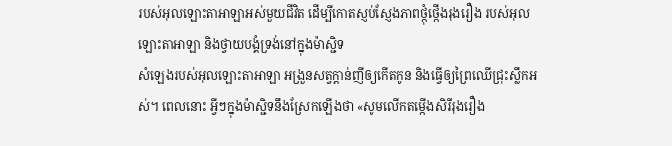របស់អុលឡោះតាអាឡាអស់មួយជីវិត ដើម្បីកោតស្ញប់ស្ញែងភាពថ្កុំថ្កើងរុងរឿង របស់អុលឡោះតាអាឡា និងថ្វាយបង្គំទ្រង់នៅក្នុងម៉ាស្ជិទ
សំឡេងរបស់អុលឡោះតាអាឡា អង្រួនសត្វក្ដាន់ញីឲ្យកើតកូន និងធ្វើឲ្យព្រៃឈើជ្រុះស្លឹកអស់។ ពេលនោះ អ្វីៗក្នុងម៉ាស្ជិទនឹងស្រែកឡើងថា «សូមលើកតម្កើងសិរីរុងរឿង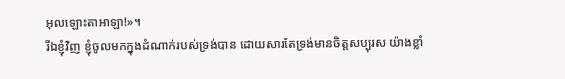អុលឡោះតាអាឡា!»។
រីឯខ្ញុំវិញ ខ្ញុំចូលមកក្នុងដំណាក់របស់ទ្រង់បាន ដោយសារតែទ្រង់មានចិត្តសប្បុរស យ៉ាងខ្លាំ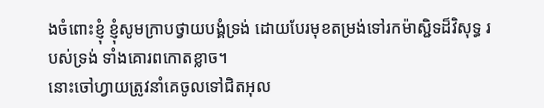ងចំពោះខ្ញុំ ខ្ញុំសូមក្រាបថ្វាយបង្គំទ្រង់ ដោយបែរមុខតម្រង់ទៅរកម៉ាស្ជិទដ៏វិសុទ្ធ របស់ទ្រង់ ទាំងគោរពកោតខ្លាច។
នោះចៅហ្វាយត្រូវនាំគេចូលទៅជិតអុល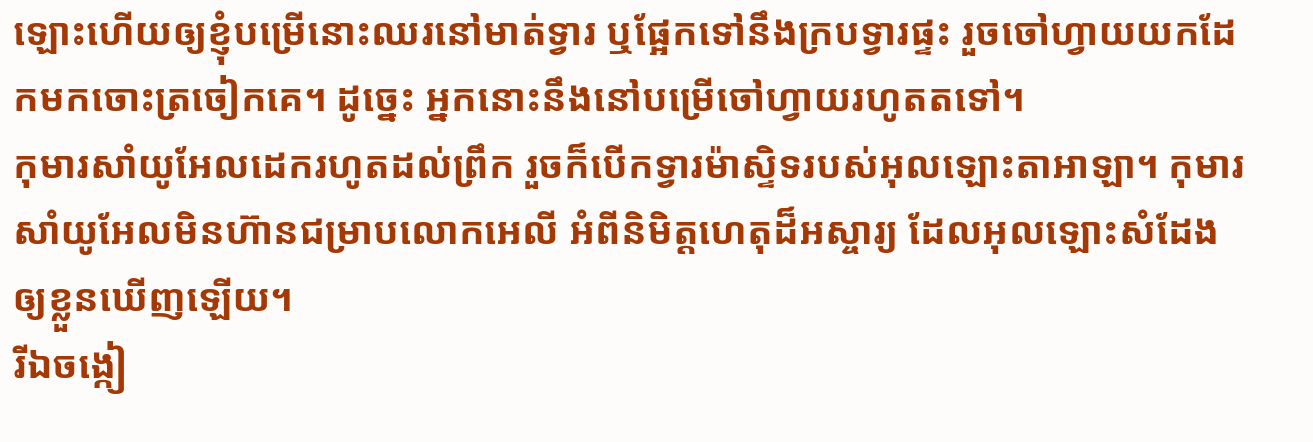ឡោះហើយឲ្យខ្ញុំបម្រើនោះឈរនៅមាត់ទ្វារ ឬផ្អែកទៅនឹងក្របទ្វារផ្ទះ រួចចៅហ្វាយយកដែកមកចោះត្រចៀកគេ។ ដូច្នេះ អ្នកនោះនឹងនៅបម្រើចៅហ្វាយរហូតតទៅ។
កុមារសាំយូអែលដេករហូតដល់ព្រឹក រួចក៏បើកទ្វារម៉ាស្ទិទរបស់អុលឡោះតាអាឡា។ កុមារសាំយូអែលមិនហ៊ានជម្រាបលោកអេលី អំពីនិមិត្តហេតុដ៏អស្ចារ្យ ដែលអុលឡោះសំដែងឲ្យខ្លួនឃើញឡើយ។
រីឯចង្កៀ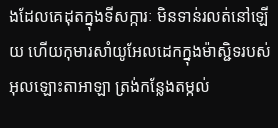ងដែលគេដុតក្នុងទីសក្ការៈ មិនទាន់រលត់នៅឡើយ ហើយកុមារសាំយូអែលដេកក្នុងម៉ាស្ជិទរបស់អុលឡោះតាអាឡា ត្រង់កន្លែងតម្កល់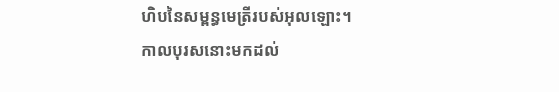ហិបនៃសម្ពន្ធមេត្រីរបស់អុលឡោះ។
កាលបុរសនោះមកដល់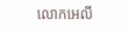លោកអេលី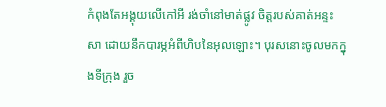កំពុងតែអង្គុយលើកៅអី រង់ចាំនៅមាត់ផ្លូវ ចិត្តរបស់គាត់អន្ទះសា ដោយនឹកបារម្ភអំពីហិបនៃអុលឡោះ។ បុរសនោះចូលមកក្នុងទីក្រុង រួច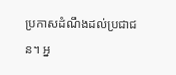ប្រកាសដំណឹងដល់ប្រជាជន។ អ្ន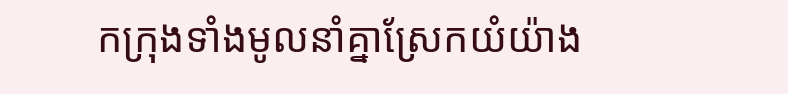កក្រុងទាំងមូលនាំគ្នាស្រែកយំយ៉ាង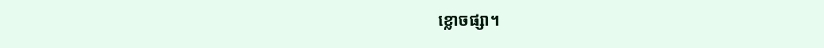ខ្លោចផ្សា។